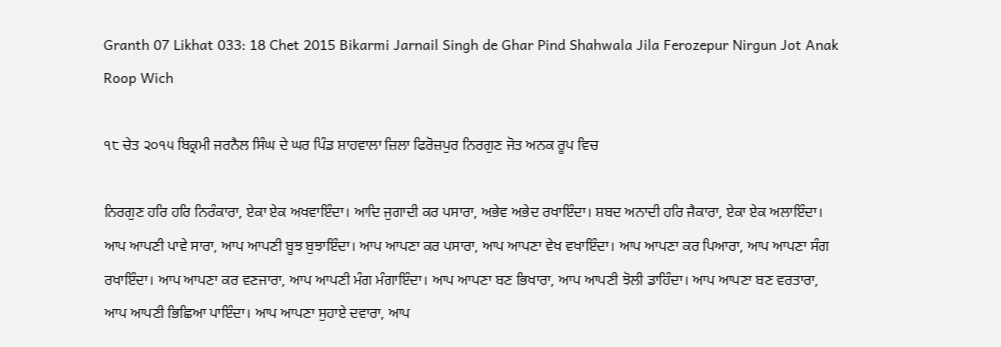Granth 07 Likhat 033: 18 Chet 2015 Bikarmi Jarnail Singh de Ghar Pind Shahwala Jila Ferozepur Nirgun Jot Anak Roop Wich

੧੮ ਚੇਤ ੨੦੧੫ ਬਿਕ੍ਰਮੀ ਜਰਨੈਲ ਸਿੰਘ ਦੇ ਘਰ ਪਿੰਡ ਸ਼ਾਹਵਾਲਾ ਜ਼ਿਲਾ ਫਿਰੋਜ਼ਪੁਰ ਨਿਰਗੁਣ ਜੋਤ ਅਨਕ ਰੂਪ ਵਿਚ

ਨਿਰਗੁਣ ਹਰਿ ਹਰਿ ਨਿਰੰਕਾਰਾ, ਏਕਾ ਏਕ ਅਖਵਾਇੰਦਾ। ਆਦਿ ਜੁਗਾਦੀ ਕਰ ਪਸਾਰਾ, ਅਭੇਵ ਅਭੇਦ ਰਖਾਇੰਦਾ। ਸ਼ਬਦ ਅਨਾਦੀ ਹਰਿ ਜੈਕਾਰਾ, ਏਕਾ ਏਕ ਅਲਾਇੰਦਾ। ਆਪ ਆਪਣੀ ਪਾਵੇ ਸਾਰਾ, ਆਪ ਆਪਣੀ ਬੂਝ ਬੁਝਾਇੰਦਾ। ਆਪ ਆਪਣਾ ਕਰ ਪਸਾਰਾ, ਆਪ ਆਪਣਾ ਵੇਖ ਵਖਾਇੰਦਾ। ਆਪ ਆਪਣਾ ਕਰ ਪਿਆਰਾ, ਆਪ ਆਪਣਾ ਸੰਗ ਰਖਾਇੰਦਾ। ਆਪ ਆਪਣਾ ਕਰ ਵਣਜਾਰਾ, ਆਪ ਆਪਣੀ ਮੰਗ ਮੰਗਾਇੰਦਾ। ਆਪ ਆਪਣਾ ਬਣ ਭਿਖਾਰਾ, ਆਪ ਆਪਣੀ ਝੋਲੀ ਡਾਹਿੰਦਾ। ਆਪ ਆਪਣਾ ਬਣ ਵਰਤਾਰਾ, ਆਪ ਆਪਣੀ ਭਿਛਿਆ ਪਾਇੰਦਾ। ਆਪ ਆਪਣਾ ਸੁਹਾਏ ਦਵਾਰਾ, ਆਪ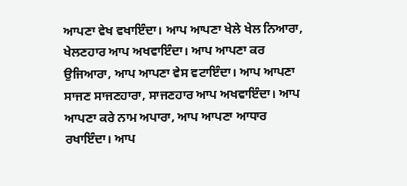ਆਪਣਾ ਵੇਖ ਵਖਾਇੰਦਾ। ਆਪ ਆਪਣਾ ਖੇਲੇ ਖੇਲ ਨਿਆਰਾ, ਖੇਲਣਹਾਰ ਆਪ ਅਖਵਾਇੰਦਾ। ਆਪ ਆਪਣਾ ਕਰ ਉਜਿਆਰਾ, ਆਪ ਆਪਣਾ ਵੇਸ ਵਟਾਇੰਦਾ। ਆਪ ਆਪਣਾ ਸਾਜਣ ਸਾਜਣਹਾਰਾ, ਸਾਜਣਹਾਰ ਆਪ ਅਖਵਾਇੰਦਾ। ਆਪ ਆਪਣਾ ਕਰੇ ਨਾਮ ਅਪਾਰਾ, ਆਪ ਆਪਣਾ ਆਧਾਰ ਰਖਾਇੰਦਾ। ਆਪ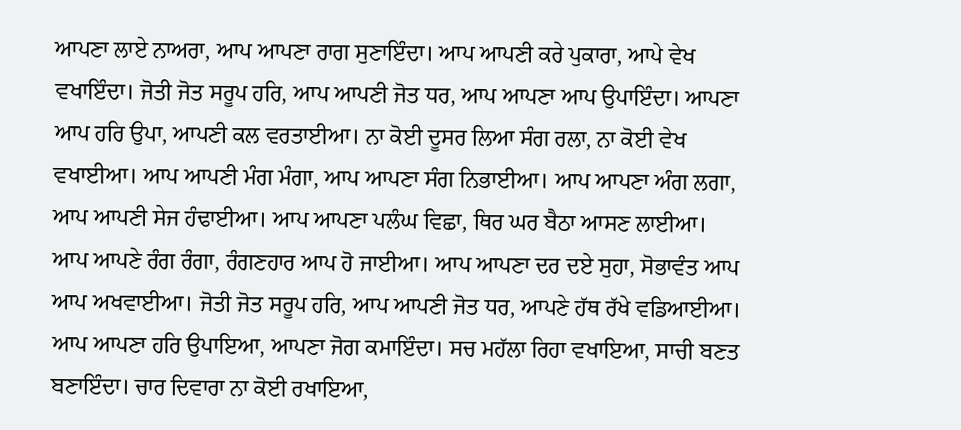ਆਪਣਾ ਲਾਏ ਨਾਅਰਾ, ਆਪ ਆਪਣਾ ਰਾਗ ਸੁਣਾਇੰਦਾ। ਆਪ ਆਪਣੀ ਕਰੇ ਪੁਕਾਰਾ, ਆਪੇ ਵੇਖ ਵਖਾਇੰਦਾ। ਜੋਤੀ ਜੋਤ ਸਰੂਪ ਹਰਿ, ਆਪ ਆਪਣੀ ਜੋਤ ਧਰ, ਆਪ ਆਪਣਾ ਆਪ ਉਪਾਇੰਦਾ। ਆਪਣਾ ਆਪ ਹਰਿ ਉਪਾ, ਆਪਣੀ ਕਲ ਵਰਤਾਈਆ। ਨਾ ਕੋਈ ਦੂਸਰ ਲਿਆ ਸੰਗ ਰਲਾ, ਨਾ ਕੋਈ ਵੇਖ ਵਖਾਈਆ। ਆਪ ਆਪਣੀ ਮੰਗ ਮੰਗਾ, ਆਪ ਆਪਣਾ ਸੰਗ ਨਿਭਾਈਆ। ਆਪ ਆਪਣਾ ਅੰਗ ਲਗਾ, ਆਪ ਆਪਣੀ ਸੇਜ ਹੰਢਾਈਆ। ਆਪ ਆਪਣਾ ਪਲੰਘ ਵਿਛਾ, ਥਿਰ ਘਰ ਬੈਠਾ ਆਸਣ ਲਾਈਆ। ਆਪ ਆਪਣੇ ਰੰਗ ਰੰਗਾ, ਰੰਗਣਹਾਰ ਆਪ ਹੋ ਜਾਈਆ। ਆਪ ਆਪਣਾ ਦਰ ਦਏ ਸੁਹਾ, ਸੋਭਾਵੰਤ ਆਪ ਆਪ ਅਖਵਾਈਆ। ਜੋਤੀ ਜੋਤ ਸਰੂਪ ਹਰਿ, ਆਪ ਆਪਣੀ ਜੋਤ ਧਰ, ਆਪਣੇ ਹੱਥ ਰੱਖੇ ਵਡਿਆਈਆ। ਆਪ ਆਪਣਾ ਹਰਿ ਉਪਾਇਆ, ਆਪਣਾ ਜੋਗ ਕਮਾਇੰਦਾ। ਸਚ ਮਹੱਲਾ ਰਿਹਾ ਵਖਾਇਆ, ਸਾਚੀ ਬਣਤ ਬਣਾਇੰਦਾ। ਚਾਰ ਦਿਵਾਰਾ ਨਾ ਕੋਈ ਰਖਾਇਆ,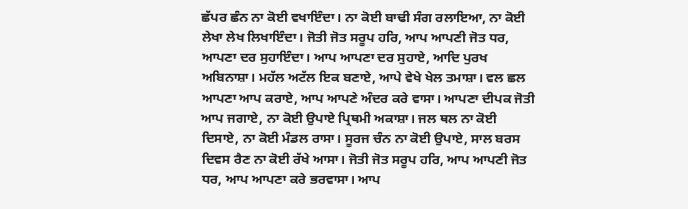ਛੱਪਰ ਛੰਨ ਨਾ ਕੋਈ ਵਖਾਇੰਦਾ। ਨਾ ਕੋਈ ਬਾਢੀ ਸੰਗ ਰਲਾਇਆ, ਨਾ ਕੋਈ ਲੇਖਾ ਲੇਖ ਲਿਖਾਇੰਦਾ। ਜੋਤੀ ਜੋਤ ਸਰੂਪ ਹਰਿ, ਆਪ ਆਪਣੀ ਜੋਤ ਧਰ, ਆਪਣਾ ਦਰ ਸੁਹਾਇੰਦਾ। ਆਪ ਆਪਣਾ ਦਰ ਸੁਹਾਏ, ਆਦਿ ਪੁਰਖ ਅਬਿਨਾਸ਼ਾ। ਮਹੱਲ ਅਟੱਲ ਇਕ ਬਣਾਏ, ਆਪੇ ਵੇਖੇ ਖੇਲ ਤਮਾਸ਼ਾ। ਵਲ ਛਲ ਆਪਣਾ ਆਪ ਕਰਾਏ, ਆਪ ਆਪਣੇ ਅੰਦਰ ਕਰੇ ਵਾਸਾ। ਆਪਣਾ ਦੀਪਕ ਜੋਤੀ ਆਪ ਜਗਾਏ, ਨਾ ਕੋਈ ਉਪਾਏ ਪ੍ਰਿਥਮੀ ਅਕਾਸ਼ਾ। ਜਲ ਥਲ ਨਾ ਕੋਈ ਦਿਸਾਏ, ਨਾ ਕੋਈ ਮੰਡਲ ਰਾਸਾ। ਸੂਰਜ ਚੰਨ ਨਾ ਕੋਈ ਉਪਾਏ, ਸਾਲ ਬਰਸ ਦਿਵਸ ਰੈਣ ਨਾ ਕੋਈ ਰੱਖੇ ਆਸਾ। ਜੋਤੀ ਜੋਤ ਸਰੂਪ ਹਰਿ, ਆਪ ਆਪਣੀ ਜੋਤ ਧਰ, ਆਪ ਆਪਣਾ ਕਰੇ ਭਰਵਾਸਾ। ਆਪ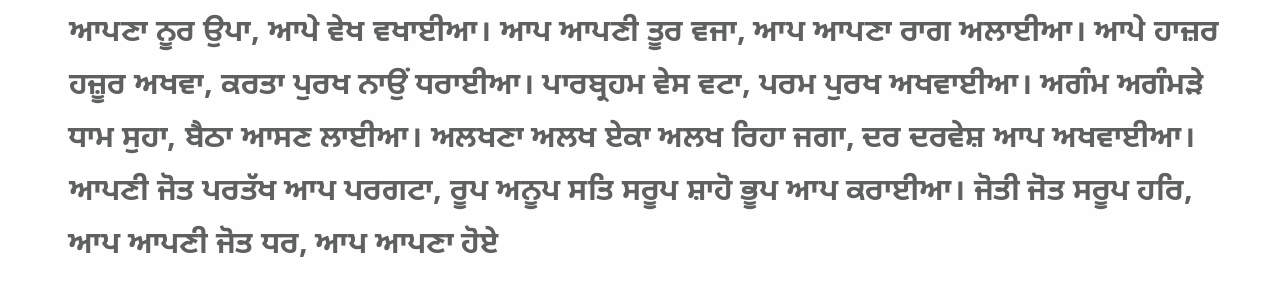ਆਪਣਾ ਨੂਰ ਉਪਾ, ਆਪੇ ਵੇਖ ਵਖਾਈਆ। ਆਪ ਆਪਣੀ ਤੂਰ ਵਜਾ, ਆਪ ਆਪਣਾ ਰਾਗ ਅਲਾਈਆ। ਆਪੇ ਹਾਜ਼ਰ ਹਜ਼ੂਰ ਅਖਵਾ, ਕਰਤਾ ਪੁਰਖ ਨਾਉਂ ਧਰਾਈਆ। ਪਾਰਬ੍ਰਹਮ ਵੇਸ ਵਟਾ, ਪਰਮ ਪੁਰਖ ਅਖਵਾਈਆ। ਅਗੰਮ ਅਗੰਮੜੇ ਧਾਮ ਸੁਹਾ, ਬੈਠਾ ਆਸਣ ਲਾਈਆ। ਅਲਖਣਾ ਅਲਖ ਏਕਾ ਅਲਖ ਰਿਹਾ ਜਗਾ, ਦਰ ਦਰਵੇਸ਼ ਆਪ ਅਖਵਾਈਆ। ਆਪਣੀ ਜੋਤ ਪਰਤੱਖ ਆਪ ਪਰਗਟਾ, ਰੂਪ ਅਨੂਪ ਸਤਿ ਸਰੂਪ ਸ਼ਾਹੋ ਭੂਪ ਆਪ ਕਰਾਈਆ। ਜੋਤੀ ਜੋਤ ਸਰੂਪ ਹਰਿ, ਆਪ ਆਪਣੀ ਜੋਤ ਧਰ, ਆਪ ਆਪਣਾ ਹੋਏ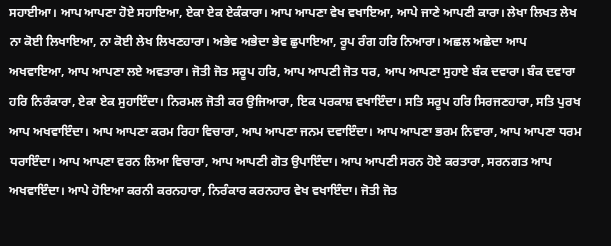ਸਹਾਈਆ। ਆਪ ਆਪਣਾ ਹੋਏ ਸਹਾਇਆ, ਏਕਾ ਏਕ ਏਕੰਕਾਰਾ। ਆਪ ਆਪਣਾ ਵੇਖ ਵਖਾਇਆ, ਆਪੇ ਜਾਣੇ ਆਪਣੀ ਕਾਰਾ। ਲੇਖਾ ਲਿਖਤ ਲੇਖ ਨਾ ਕੋਈ ਲਿਖਾਇਆ, ਨਾ ਕੋਈ ਲੇਖ ਲਿਖਣਹਾਰਾ। ਅਭੇਵ ਅਭੇਦਾ ਭੇਵ ਛੁਪਾਇਆ, ਰੂਪ ਰੰਗ ਹਰਿ ਨਿਆਰਾ। ਅਛਲ ਅਛੇਦਾ ਆਪ ਅਖਵਾਇਆ, ਆਪ ਆਪਣਾ ਲਏ ਅਵਤਾਰਾ। ਜੋਤੀ ਜੋਤ ਸਰੂਪ ਹਰਿ, ਆਪ ਆਪਣੀ ਜੋਤ ਧਰ, ਆਪ ਆਪਣਾ ਸੁਹਾਏ ਬੰਕ ਦਵਾਰਾ। ਬੰਕ ਦਵਾਰਾ ਹਰਿ ਨਿਰੰਕਾਰਾ, ਏਕਾ ਏਕ ਸੁਹਾਇੰਦਾ। ਨਿਰਮਲ ਜੋਤੀ ਕਰ ਉਜਿਆਰਾ, ਇਕ ਪਰਕਾਸ਼ ਵਖਾਇੰਦਾ। ਸਤਿ ਸਰੂਪ ਹਰਿ ਸਿਰਜਣਹਾਰਾ, ਸਤਿ ਪੁਰਖ ਆਪ ਅਖਵਾਇੰਦਾ। ਆਪ ਆਪਣਾ ਕਰਮ ਰਿਹਾ ਵਿਚਾਰਾ, ਆਪ ਆਪਣਾ ਜਨਮ ਦਵਾਇੰਦਾ। ਆਪ ਆਪਣਾ ਭਰਮ ਨਿਵਾਰਾ, ਆਪ ਆਪਣਾ ਧਰਮ ਧਰਾਇੰਦਾ। ਆਪ ਆਪਣਾ ਵਰਨ ਲਿਆ ਵਿਚਾਰਾ, ਆਪ ਆਪਣੀ ਗੋਤ ਉਪਾਇੰਦਾ। ਆਪ ਆਪਣੀ ਸਰਨ ਹੋਏ ਕਰਤਾਰਾ, ਸਰਨਗਤ ਆਪ ਅਖਵਾਇੰਦਾ। ਆਪੇ ਹੋਇਆ ਕਰਨੀ ਕਰਨਹਾਰਾ, ਨਿਰੰਕਾਰ ਕਰਨਹਾਰ ਵੇਖ ਵਖਾਇੰਦਾ। ਜੋਤੀ ਜੋਤ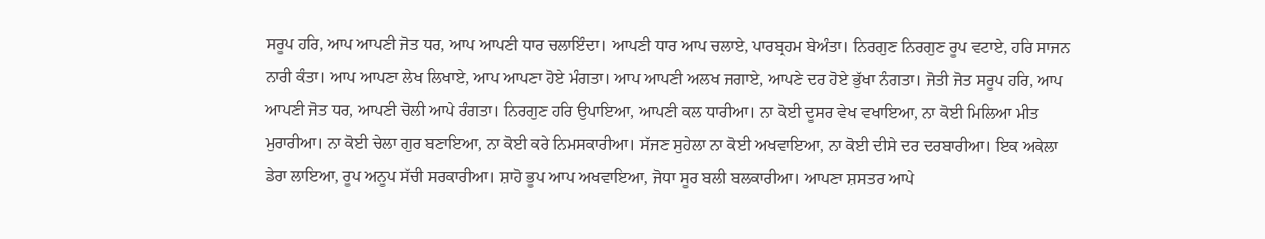ਸਰੂਪ ਹਰਿ, ਆਪ ਆਪਣੀ ਜੋਤ ਧਰ, ਆਪ ਆਪਣੀ ਧਾਰ ਚਲਾਇੰਦਾ। ਆਪਣੀ ਧਾਰ ਆਪ ਚਲਾਏ, ਪਾਰਬ੍ਰਹਮ ਬੇਅੰਤਾ। ਨਿਰਗੁਣ ਨਿਰਗੁਣ ਰੂਪ ਵਟਾਏ, ਹਰਿ ਸਾਜਨ ਨਾਰੀ ਕੰਤਾ। ਆਪ ਆਪਣਾ ਲੇਖ ਲਿਖਾਏ, ਆਪ ਆਪਣਾ ਹੋਏ ਮੰਗਤਾ। ਆਪ ਆਪਣੀ ਅਲਖ ਜਗਾਏ, ਆਪਣੇ ਦਰ ਹੋਏ ਭੁੱਖਾ ਨੰਗਤਾ। ਜੋਤੀ ਜੋਤ ਸਰੂਪ ਹਰਿ, ਆਪ ਆਪਣੀ ਜੋਤ ਧਰ, ਆਪਣੀ ਚੋਲੀ ਆਪੇ ਰੰਗਤਾ। ਨਿਰਗੁਣ ਹਰਿ ਉਪਾਇਆ, ਆਪਣੀ ਕਲ ਧਾਰੀਆ। ਨਾ ਕੋਈ ਦੂਸਰ ਵੇਖ ਵਖਾਇਆ, ਨਾ ਕੋਈ ਮਿਲਿਆ ਮੀਤ ਮੁਰਾਰੀਆ। ਨਾ ਕੋਈ ਚੇਲਾ ਗੁਰ ਬਣਾਇਆ, ਨਾ ਕੋਈ ਕਰੇ ਨਿਮਸਕਾਰੀਆ। ਸੱਜਣ ਸੁਹੇਲਾ ਨਾ ਕੋਈ ਅਖਵਾਇਆ, ਨਾ ਕੋਈ ਦੀਸੇ ਦਰ ਦਰਬਾਰੀਆ। ਇਕ ਅਕੇਲਾ ਡੇਰਾ ਲਾਇਆ, ਰੂਪ ਅਨੂਪ ਸੱਚੀ ਸਰਕਾਰੀਆ। ਸ਼ਾਹੋ ਭੂਪ ਆਪ ਅਖਵਾਇਆ, ਜੋਧਾ ਸੂਰ ਬਲੀ ਬਲਕਾਰੀਆ। ਆਪਣਾ ਸ਼ਸਤਰ ਆਪੇ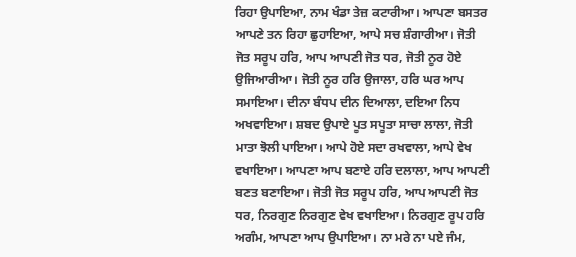ਰਿਹਾ ਉਪਾਇਆ, ਨਾਮ ਖੰਡਾ ਤੇਜ਼ ਕਟਾਰੀਆ। ਆਪਣਾ ਬਸਤਰ ਆਪਣੇ ਤਨ ਰਿਹਾ ਛੁਹਾਇਆ, ਆਪੇ ਸਚ ਸ਼ੰਗਾਰੀਆ। ਜੋਤੀ ਜੋਤ ਸਰੂਪ ਹਰਿ, ਆਪ ਆਪਣੀ ਜੋਤ ਧਰ, ਜੋਤੀ ਨੂਰ ਹੋਏ ਉਜਿਆਰੀਆ। ਜੋਤੀ ਨੂਰ ਹਰਿ ਉਜਾਲਾ, ਹਰਿ ਘਰ ਆਪ ਸਮਾਇਆ। ਦੀਨਾ ਬੰਧਪ ਦੀਨ ਦਿਆਲਾ, ਦਇਆ ਨਿਧ ਅਖਵਾਇਆ। ਸ਼ਬਦ ਉਪਾਏ ਪੂਤ ਸਪੂਤਾ ਸਾਚਾ ਲਾਲਾ, ਜੋਤੀ ਮਾਤਾ ਝੋਲੀ ਪਾਇਆ। ਆਪੇ ਹੋਏ ਸਦਾ ਰਖਵਾਲਾ, ਆਪੇ ਵੇਖ ਵਖਾਇਆ। ਆਪਣਾ ਆਪ ਬਣਾਏ ਹਰਿ ਦਲਾਲਾ, ਆਪ ਆਪਣੀ ਬਣਤ ਬਣਾਇਆ। ਜੋਤੀ ਜੋਤ ਸਰੂਪ ਹਰਿ, ਆਪ ਆਪਣੀ ਜੋਤ ਧਰ, ਨਿਰਗੁਣ ਨਿਰਗੁਣ ਵੇਖ ਵਖਾਇਆ। ਨਿਰਗੁਣ ਰੂਪ ਹਰਿ ਅਗੰਮ, ਆਪਣਾ ਆਪ ਉਪਾਇਆ। ਨਾ ਮਰੇ ਨਾ ਪਏ ਜੰਮ,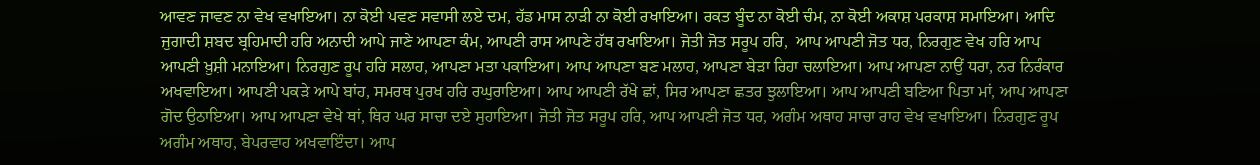ਆਵਣ ਜਾਵਣ ਨਾ ਵੇਖ ਵਖਾਇਆ। ਨਾ ਕੋਈ ਪਵਣ ਸਵਾਸੀ ਲਏ ਦਮ, ਹੱਡ ਮਾਸ ਨਾੜੀ ਨਾ ਕੋਈ ਰਖਾਇਆ। ਰਕਤ ਬੂੰਦ ਨਾ ਕੋਈ ਚੰਮ, ਨਾ ਕੋਈ ਅਕਾਸ਼ ਪਰਕਾਸ਼ ਸਮਾਇਆ। ਆਦਿ ਜੁਗਾਦੀ ਸ਼ਬਦ ਬ੍ਰਹਿਮਾਦੀ ਹਰਿ ਅਨਾਦੀ ਆਪੇ ਜਾਣੇ ਆਪਣਾ ਕੰਮ, ਆਪਣੀ ਰਾਸ ਆਪਣੇ ਹੱਥ ਰਖਾਇਆ। ਜੋਤੀ ਜੋਤ ਸਰੂਪ ਹਰਿ,  ਆਪ ਆਪਣੀ ਜੋਤ ਧਰ, ਨਿਰਗੁਣ ਵੇਖ ਹਰਿ ਆਪ ਆਪਣੀ ਖ਼ੁਸ਼ੀ ਮਨਾਇਆ। ਨਿਰਗੁਣ ਰੂਪ ਹਰਿ ਸਲਾਹ, ਆਪਣਾ ਮਤਾ ਪਕਾਇਆ। ਆਪ ਆਪਣਾ ਬਣ ਮਲਾਹ, ਆਪਣਾ ਬੇੜਾ ਰਿਹਾ ਚਲਾਇਆ। ਆਪ ਆਪਣਾ ਨਾਉਂ ਧਰਾ, ਨਰ ਨਿਰੰਕਾਰ ਅਖਵਾਇਆ। ਆਪਣੀ ਪਕੜੇ ਆਪੇ ਬਾਂਹ, ਸਮਰਥ ਪੁਰਖ ਹਰਿ ਰਘੁਰਾਇਆ। ਆਪ ਆਪਣੀ ਰੱਖੇ ਛਾਂ, ਸਿਰ ਆਪਣਾ ਛਤਰ ਝੁਲਾਇਆ। ਆਪ ਆਪਣੀ ਬਣਿਆ ਪਿਤਾ ਮਾਂ, ਆਪ ਆਪਣਾ ਗੋਦ ਉਠਾਇਆ। ਆਪ ਆਪਣਾ ਵੇਖੇ ਥਾਂ, ਥਿਰ ਘਰ ਸਾਚਾ ਦਏ ਸੁਹਾਇਆ। ਜੋਤੀ ਜੋਤ ਸਰੂਪ ਹਰਿ, ਆਪ ਆਪਣੀ ਜੋਤ ਧਰ, ਅਗੰਮ ਅਥਾਹ ਸਾਚਾ ਰਾਹ ਵੇਖ ਵਖਾਇਆ। ਨਿਰਗੁਣ ਰੂਪ ਅਗੰਮ ਅਥਾਹ, ਬੇਪਰਵਾਹ ਅਖਵਾਇੰਦਾ। ਆਪ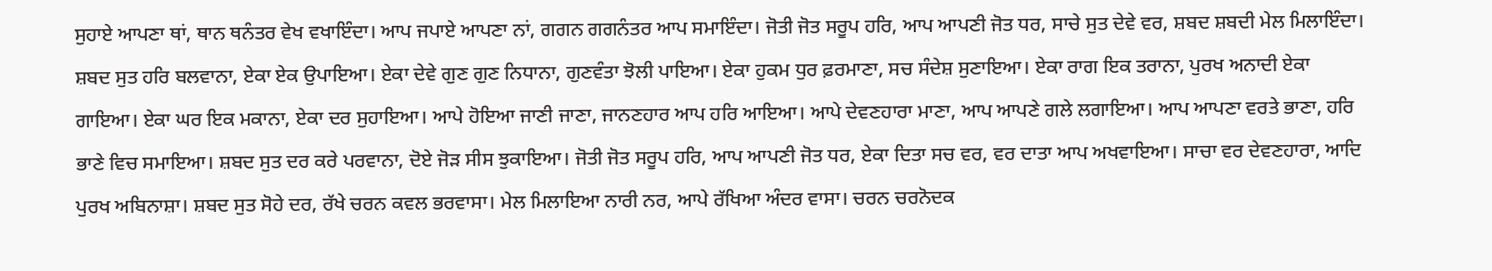ਸੁਹਾਏ ਆਪਣਾ ਥਾਂ, ਥਾਨ ਥਨੰਤਰ ਵੇਖ ਵਖਾਇੰਦਾ। ਆਪ ਜਪਾਏ ਆਪਣਾ ਨਾਂ, ਗਗਨ ਗਗਨੰਤਰ ਆਪ ਸਮਾਇੰਦਾ। ਜੋਤੀ ਜੋਤ ਸਰੂਪ ਹਰਿ, ਆਪ ਆਪਣੀ ਜੋਤ ਧਰ, ਸਾਚੇ ਸੁਤ ਦੇਵੇ ਵਰ, ਸ਼ਬਦ ਸ਼ਬਦੀ ਮੇਲ ਮਿਲਾਇੰਦਾ। ਸ਼ਬਦ ਸੁਤ ਹਰਿ ਬਲਵਾਨਾ, ਏਕਾ ਏਕ ਉਪਾਇਆ। ਏਕਾ ਦੇਵੇ ਗੁਣ ਗੁਣ ਨਿਧਾਨਾ, ਗੁਣਵੰਤਾ ਝੋਲੀ ਪਾਇਆ। ਏਕਾ ਹੁਕਮ ਧੁਰ ਫ਼ਰਮਾਣਾ, ਸਚ ਸੰਦੇਸ਼ ਸੁਣਾਇਆ। ਏਕਾ ਰਾਗ ਇਕ ਤਰਾਨਾ, ਪੁਰਖ ਅਨਾਦੀ ਏਕਾ ਗਾਇਆ। ਏਕਾ ਘਰ ਇਕ ਮਕਾਨਾ, ਏਕਾ ਦਰ ਸੁਹਾਇਆ। ਆਪੇ ਹੋਇਆ ਜਾਣੀ ਜਾਣਾ, ਜਾਨਣਹਾਰ ਆਪ ਹਰਿ ਆਇਆ। ਆਪੇ ਦੇਵਣਹਾਰਾ ਮਾਣਾ, ਆਪ ਆਪਣੇ ਗਲੇ ਲਗਾਇਆ। ਆਪ ਆਪਣਾ ਵਰਤੇ ਭਾਣਾ, ਹਰਿ ਭਾਣੇ ਵਿਚ ਸਮਾਇਆ। ਸ਼ਬਦ ਸੁਤ ਦਰ ਕਰੇ ਪਰਵਾਨਾ, ਦੋਏ ਜੋੜ ਸੀਸ ਝੁਕਾਇਆ। ਜੋਤੀ ਜੋਤ ਸਰੂਪ ਹਰਿ, ਆਪ ਆਪਣੀ ਜੋਤ ਧਰ, ਏਕਾ ਦਿਤਾ ਸਚ ਵਰ, ਵਰ ਦਾਤਾ ਆਪ ਅਖਵਾਇਆ। ਸਾਚਾ ਵਰ ਦੇਵਣਹਾਰਾ, ਆਦਿ ਪੁਰਖ ਅਬਿਨਾਸ਼ਾ। ਸ਼ਬਦ ਸੁਤ ਸੋਹੇ ਦਰ, ਰੱਖੇ ਚਰਨ ਕਵਲ ਭਰਵਾਸਾ। ਮੇਲ ਮਿਲਾਇਆ ਨਾਰੀ ਨਰ, ਆਪੇ ਰੱਖਿਆ ਅੰਦਰ ਵਾਸਾ। ਚਰਨ ਚਰਨੋਦਕ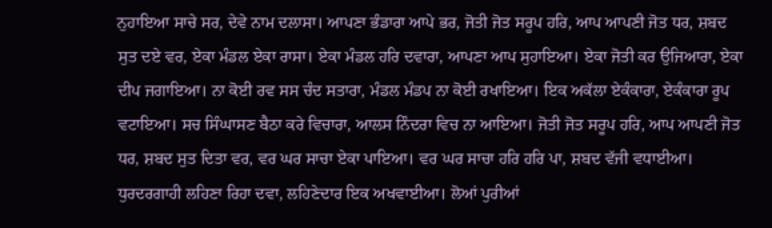ਨੁਹਾਇਆ ਸਾਚੇ ਸਰ, ਦੇਵੇ ਨਾਮ ਦਲਾਸਾ। ਆਪਣਾ ਭੰਡਾਰਾ ਆਪੇ ਭਰ, ਜੋਤੀ ਜੋਤ ਸਰੂਪ ਹਰਿ, ਆਪ ਆਪਣੀ ਜੋਤ ਧਰ, ਸ਼ਬਦ ਸੁਤ ਦਏ ਵਰ, ਏਕਾ ਮੰਡਲ ਏਕਾ ਰਾਸਾ। ਏਕਾ ਮੰਡਲ ਹਰਿ ਦਵਾਰਾ, ਆਪਣਾ ਆਪ ਸੁਹਾਇਆ। ਏਕਾ ਜੋਤੀ ਕਰ ਉਜਿਆਰਾ, ਏਕਾ ਦੀਪ ਜਗਾਇਆ। ਨਾ ਕੋਈ ਰਵ ਸਸ ਚੰਦ ਸਤਾਰਾ, ਮੰਡਲ ਮੰਡਪ ਨਾ ਕੋਈ ਰਖਾਇਆ। ਇਕ ਅਕੱਲਾ ਏਕੰਕਾਰਾ, ਏਕੰਕਾਰਾ ਰੂਪ ਵਟਾਇਆ। ਸਚ ਸਿੰਘਾਸਣ ਬੈਠਾ ਕਰੇ ਵਿਚਾਰਾ, ਆਲਸ ਨਿੰਦਰਾ ਵਿਚ ਨਾ ਆਇਆ। ਜੋਤੀ ਜੋਤ ਸਰੂਪ ਹਰਿ, ਆਪ ਆਪਣੀ ਜੋਤ ਧਰ, ਸ਼ਬਦ ਸੁਤ ਦਿਤਾ ਵਰ, ਵਰ ਘਰ ਸਾਚਾ ਏਕਾ ਪਾਇਆ। ਵਰ ਘਰ ਸਾਚਾ ਹਰਿ ਹਰਿ ਪਾ, ਸ਼ਬਦ ਵੱਜੀ ਵਧਾਈਆ। ਧੁਰਦਰਗਾਹੀ ਲਹਿਣਾ ਰਿਹਾ ਦਵਾ, ਲਹਿਣੇਦਾਰ ਇਕ ਅਖਵਾਈਆ। ਲੋਆਂ ਪੁਰੀਆਂ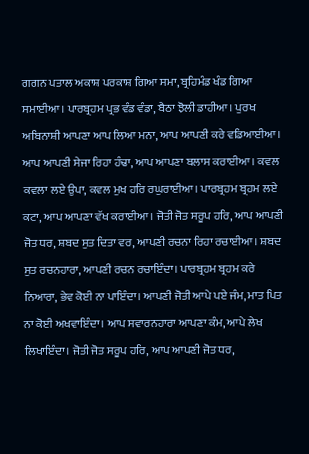ਗਗਨ ਪਤਾਲ ਅਕਾਸ਼ ਪਰਕਾਸ਼ ਗਿਆ ਸਮਾ, ਬ੍ਰਹਿਮੰਡ ਖੰਡ ਗਿਆ ਸਮਾਈਆ। ਪਾਰਬ੍ਰਹਮ ਪ੍ਰਭ ਵੰਡ ਵੰਡਾ, ਬੈਠਾ ਝੋਲੀ ਡਾਹੀਆ। ਪੁਰਖ ਅਬਿਨਾਸ਼ੀ ਆਪਣਾ ਆਪ ਲਿਆ ਮਨਾ, ਆਪ ਆਪਣੀ ਕਰੇ ਵਡਿਆਈਆ। ਆਪ ਆਪਣੀ ਸੇਜਾ ਰਿਹਾ ਹੰਢਾ, ਆਪ ਆਪਣਾ ਬਲਾਸ ਕਰਾਈਆ। ਕਵਲ ਕਵਲਾ ਲਏ ਉਪਾ, ਕਵਲ ਮੁਖ ਹਰਿ ਰਘੁਰਾਈਆ। ਪਾਰਬ੍ਰਹਮ ਬ੍ਰਹਮ ਲਏ ਕਟਾ, ਆਪ ਆਪਣਾ ਵੱਖ ਕਰਾਈਆ। ਜੋਤੀ ਜੋਤ ਸਰੂਪ ਹਰਿ, ਆਪ ਆਪਣੀ ਜੋਤ ਧਰ, ਸ਼ਬਦ ਸੁਤ ਦਿਤਾ ਵਰ, ਆਪਣੀ ਰਚਨਾ ਰਿਹਾ ਰਚਾਈਆ। ਸ਼ਬਦ ਸੁਤ ਰਚਨਹਾਰਾ, ਆਪਣੀ ਰਚਨ ਰਚਾਇੰਦਾ। ਪਾਰਬ੍ਰਹਮ ਬ੍ਰਹਮ ਕਰੇ ਨਿਆਰਾ, ਭੇਵ ਕੋਈ ਨਾ ਪਾਇੰਦਾ। ਆਪਣੀ ਜੋਤੀ ਆਪੇ ਪਏ ਜੰਮ, ਮਾਤ ਪਿਤ ਨਾ ਕੋਈ ਅਖਵਾਇੰਦਾ। ਆਪ ਸਵਾਰਨਹਾਰਾ ਆਪਣਾ ਕੰਮ, ਆਪੇ ਲੇਖ ਲਿਖਾਇੰਦਾ। ਜੋਤੀ ਜੋਤ ਸਰੂਪ ਹਰਿ, ਆਪ ਆਪਣੀ ਜੋਤ ਧਰ,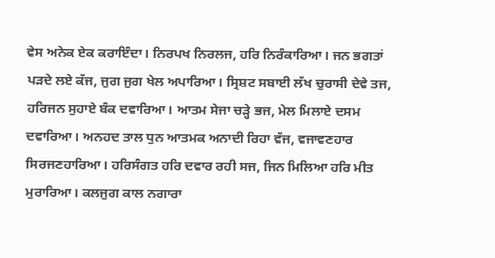ਵੇਸ ਅਨੇਕ ਏਕ ਕਰਾਇੰਦਾ। ਨਿਰਪਖ ਨਿਰਲਜ, ਹਰਿ ਨਿਰੰਕਾਰਿਆ। ਜਨ ਭਗਤਾਂ ਪੜਦੇ ਲਏ ਕੱਜ, ਜੁਗ ਜੁਗ ਖੇਲ ਅਪਾਰਿਆ। ਸ੍ਰਿਸ਼ਟ ਸਬਾਈ ਲੱਖ ਚੁਰਾਸੀ ਦੇਵੇ ਤਜ, ਹਰਿਜਨ ਸੁਹਾਏ ਬੰਕ ਦਵਾਰਿਆ। ਆਤਮ ਸੇਜਾ ਚੜ੍ਹੇ ਭਜ, ਮੇਲ ਮਿਲਾਏ ਦਸਮ ਦਵਾਰਿਆ। ਅਨਹਦ ਤਾਲ ਧੁਨ ਆਤਮਕ ਅਨਾਦੀ ਰਿਹਾ ਵੱਜ, ਵਜਾਵਣਹਾਰ ਸਿਰਜਣਹਾਰਿਆ। ਹਰਿਸੰਗਤ ਹਰਿ ਦਵਾਰ ਰਹੀ ਸਜ, ਜਿਨ ਮਿਲਿਆ ਹਰਿ ਮੀਤ ਮੁਰਾਰਿਆ। ਕਲਜੁਗ ਕਾਲ ਨਗਾਰਾ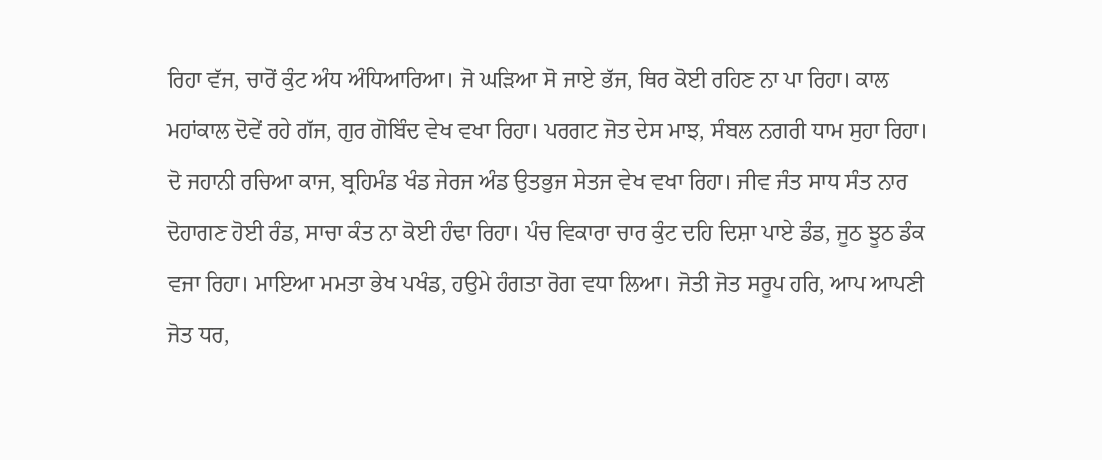ਰਿਹਾ ਵੱਜ, ਚਾਰੋਂ ਕੁੰਟ ਅੰਧ ਅੰਧਿਆਰਿਆ। ਜੋ ਘੜਿਆ ਸੋ ਜਾਏ ਭੱਜ, ਥਿਰ ਕੋਈ ਰਹਿਣ ਨਾ ਪਾ ਰਿਹਾ। ਕਾਲ ਮਹਾਂਕਾਲ ਦੋਵੇਂ ਰਹੇ ਗੱਜ, ਗੁਰ ਗੋਬਿੰਦ ਵੇਖ ਵਖਾ ਰਿਹਾ। ਪਰਗਟ ਜੋਤ ਦੇਸ ਮਾਝ, ਸੰਬਲ ਨਗਰੀ ਧਾਮ ਸੁਹਾ ਰਿਹਾ। ਦੋ ਜਹਾਨੀ ਰਚਿਆ ਕਾਜ, ਬ੍ਰਹਿਮੰਡ ਖੰਡ ਜੇਰਜ ਅੰਡ ਉਤਭੁਜ ਸੇਤਜ ਵੇਖ ਵਖਾ ਰਿਹਾ। ਜੀਵ ਜੰਤ ਸਾਧ ਸੰਤ ਨਾਰ ਦੋਹਾਗਣ ਹੋਈ ਰੰਡ, ਸਾਚਾ ਕੰਤ ਨਾ ਕੋਈ ਹੰਢਾ ਰਿਹਾ। ਪੰਚ ਵਿਕਾਰਾ ਚਾਰ ਕੁੰਟ ਦਹਿ ਦਿਸ਼ਾ ਪਾਏ ਡੰਡ, ਜੂਠ ਝੂਠ ਡੰਕ ਵਜਾ ਰਿਹਾ। ਮਾਇਆ ਮਮਤਾ ਭੇਖ ਪਖੰਡ, ਹਉਮੇ ਹੰਗਤਾ ਰੋਗ ਵਧਾ ਲਿਆ। ਜੋਤੀ ਜੋਤ ਸਰੂਪ ਹਰਿ, ਆਪ ਆਪਣੀ ਜੋਤ ਧਰ,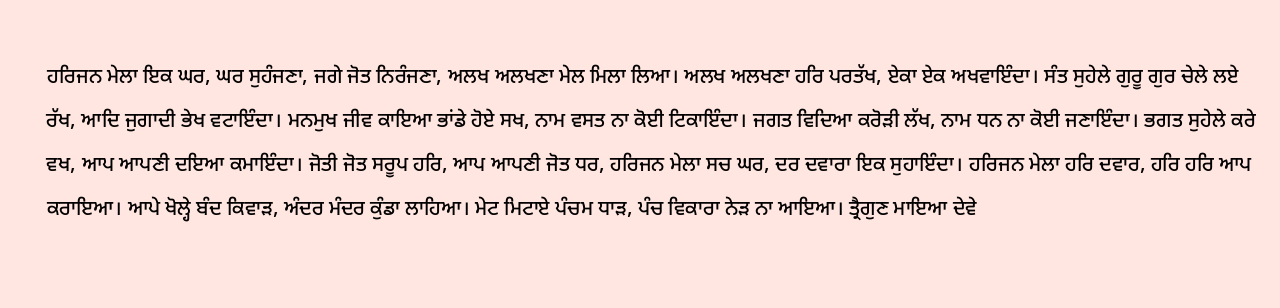ਹਰਿਜਨ ਮੇਲਾ ਇਕ ਘਰ, ਘਰ ਸੁਹੰਜਣਾ, ਜਗੇ ਜੋਤ ਨਿਰੰਜਣਾ, ਅਲਖ ਅਲਖਣਾ ਮੇਲ ਮਿਲਾ ਲਿਆ। ਅਲਖ ਅਲਖਣਾ ਹਰਿ ਪਰਤੱਖ, ਏਕਾ ਏਕ ਅਖਵਾਇੰਦਾ। ਸੰਤ ਸੁਹੇਲੇ ਗੁਰੂ ਗੁਰ ਚੇਲੇ ਲਏ ਰੱਖ, ਆਦਿ ਜੁਗਾਦੀ ਭੇਖ ਵਟਾਇੰਦਾ। ਮਨਮੁਖ ਜੀਵ ਕਾਇਆ ਭਾਂਡੇ ਹੋਏ ਸਖ, ਨਾਮ ਵਸਤ ਨਾ ਕੋਈ ਟਿਕਾਇੰਦਾ। ਜਗਤ ਵਿਦਿਆ ਕਰੋੜੀ ਲੱਖ, ਨਾਮ ਧਨ ਨਾ ਕੋਈ ਜਣਾਇੰਦਾ। ਭਗਤ ਸੁਹੇਲੇ ਕਰੇ ਵਖ, ਆਪ ਆਪਣੀ ਦਇਆ ਕਮਾਇੰਦਾ। ਜੋਤੀ ਜੋਤ ਸਰੂਪ ਹਰਿ, ਆਪ ਆਪਣੀ ਜੋਤ ਧਰ, ਹਰਿਜਨ ਮੇਲਾ ਸਚ ਘਰ, ਦਰ ਦਵਾਰਾ ਇਕ ਸੁਹਾਇੰਦਾ। ਹਰਿਜਨ ਮੇਲਾ ਹਰਿ ਦਵਾਰ, ਹਰਿ ਹਰਿ ਆਪ ਕਰਾਇਆ। ਆਪੇ ਖੋਲ੍ਹੇ ਬੰਦ ਕਿਵਾੜ, ਅੰਦਰ ਮੰਦਰ ਕੁੰਡਾ ਲਾਹਿਆ। ਮੇਟ ਮਿਟਾਏ ਪੰਚਮ ਧਾੜ, ਪੰਚ ਵਿਕਾਰਾ ਨੇੜ ਨਾ ਆਇਆ। ਤ੍ਰੈਗੁਣ ਮਾਇਆ ਦੇਵੇ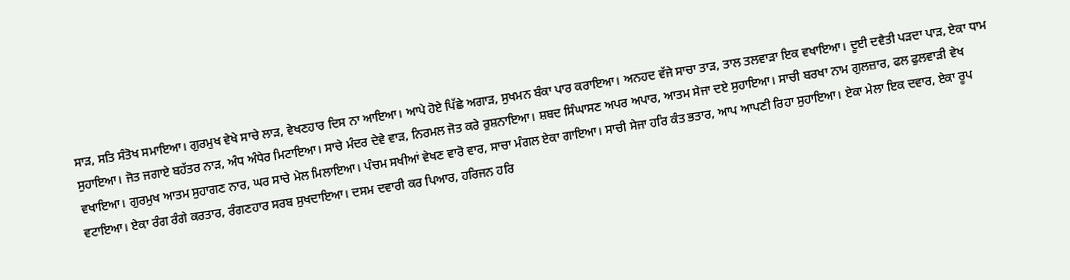ਸਾੜ, ਸਤਿ ਸੰਤੋਖ ਸਮਾਇਆ। ਗੁਰਮੁਖ ਵੇਖੇ ਸਾਚੇ ਲਾੜ, ਵੇਖਣਹਾਰ ਦਿਸ ਨਾ ਆਇਆ। ਆਪੇ ਹੋਏ ਪਿੱਛੇ ਅਗਾੜ, ਸੁਖਮਨ ਬੰਕਾ ਪਾਰ ਕਰਾਇਆ। ਅਨਹਦ ਵੱਜੇ ਸਾਚਾ ਤਾੜ, ਤਾਲ ਤਲਵਾੜਾ ਇਕ ਵਖਾਇਆ। ਦੂਈ ਦਵੈਤੀ ਪੜਦਾ ਪਾੜ, ਏਕਾ ਧਾਮ ਸੁਹਾਇਆ। ਜੋਤ ਜਗਾਏ ਬਹੱਤਰ ਨਾੜ, ਅੰਧ ਅੰਧੇਰ ਮਿਟਾਇਆ। ਸਾਚੇ ਮੰਦਰ ਦੇਵੇ ਵਾੜ, ਨਿਰਮਲ ਜੋਤ ਕਰੇ ਰੁਸ਼ਨਾਇਆ। ਸ਼ਬਦ ਸਿੰਘਾਸਣ ਅਪਰ ਅਪਾਰ, ਆਤਮ ਸੇਜਾ ਦਏ ਸੁਹਾਇਆ। ਸਾਚੀ ਬਰਖਾ ਨਾਮ ਗੁਲਜ਼ਾਰ, ਫਲ ਫੁਲਵਾੜੀ ਵੇਖ ਵਖਾਇਆ। ਗੁਰਮੁਖ ਆਤਮ ਸੁਹਾਗਣ ਨਾਰ, ਘਰ ਸਾਚੇ ਮੇਲ ਮਿਲਾਇਆ। ਪੰਚਮ ਸਖੀਆਂ ਵੇਖਣ ਵਾਰੋ ਵਾਰ, ਸਾਚਾ ਮੰਗਲ ਏਕਾ ਗਾਇਆ। ਸਾਚੀ ਸੇਜਾ ਹਰਿ ਕੰਤ ਭਤਾਰ, ਆਪ ਆਪਣੀ ਰਿਹਾ ਸੁਹਾਇਆ। ਏਕਾ ਮੇਲਾ ਇਕ ਦਵਾਰ, ਏਕਾ ਰੂਪ ਵਟਾਇਆ। ਏਕਾ ਰੰਗ ਰੰਗੇ ਕਰਤਾਰ, ਰੰਗਣਹਾਰ ਸਰਬ ਸੁਖਦਾਇਆ। ਦਸਮ ਦਵਾਰੀ ਕਰ ਪਿਆਰ, ਹਰਿਜਨ ਹਰਿ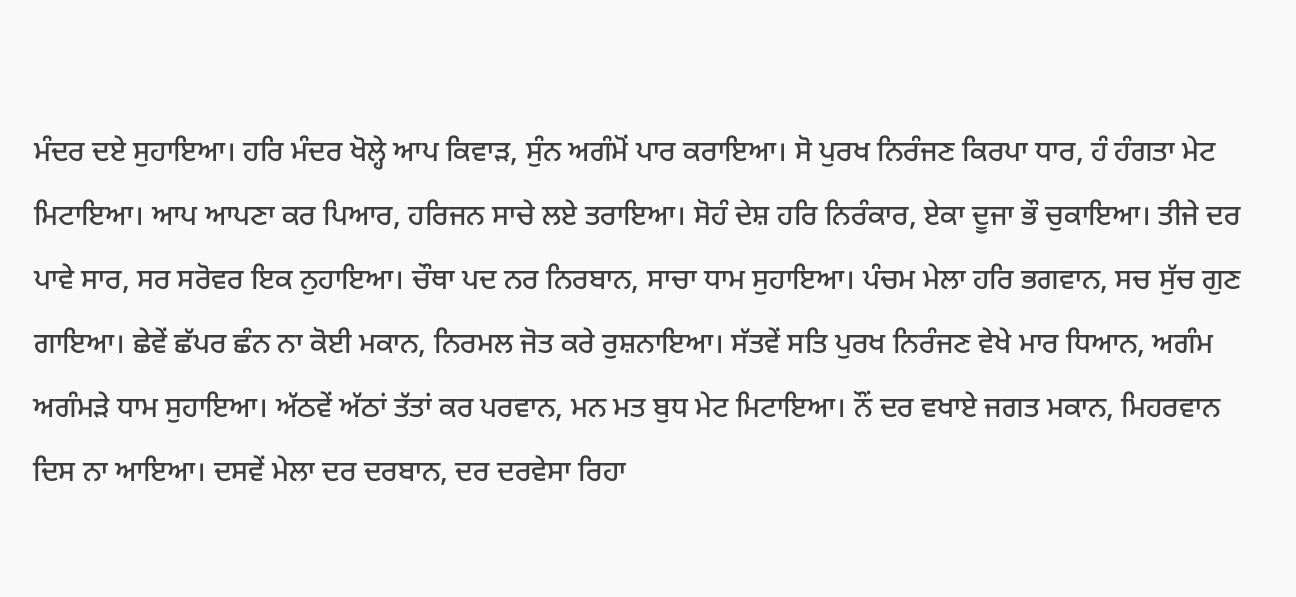ਮੰਦਰ ਦਏ ਸੁਹਾਇਆ। ਹਰਿ ਮੰਦਰ ਖੋਲ੍ਹੇ ਆਪ ਕਿਵਾੜ, ਸੁੰਨ ਅਗੰਮੋਂ ਪਾਰ ਕਰਾਇਆ। ਸੋ ਪੁਰਖ ਨਿਰੰਜਣ ਕਿਰਪਾ ਧਾਰ, ਹੰ ਹੰਗਤਾ ਮੇਟ ਮਿਟਾਇਆ। ਆਪ ਆਪਣਾ ਕਰ ਪਿਆਰ, ਹਰਿਜਨ ਸਾਚੇ ਲਏ ਤਰਾਇਆ। ਸੋਹੰ ਦੇਸ਼ ਹਰਿ ਨਿਰੰਕਾਰ, ਏਕਾ ਦੂਜਾ ਭੌ ਚੁਕਾਇਆ। ਤੀਜੇ ਦਰ ਪਾਵੇ ਸਾਰ, ਸਰ ਸਰੋਵਰ ਇਕ ਨੁਹਾਇਆ। ਚੌਥਾ ਪਦ ਨਰ ਨਿਰਬਾਨ, ਸਾਚਾ ਧਾਮ ਸੁਹਾਇਆ। ਪੰਚਮ ਮੇਲਾ ਹਰਿ ਭਗਵਾਨ, ਸਚ ਸੁੱਚ ਗੁਣ ਗਾਇਆ। ਛੇਵੇਂ ਛੱਪਰ ਛੰਨ ਨਾ ਕੋਈ ਮਕਾਨ, ਨਿਰਮਲ ਜੋਤ ਕਰੇ ਰੁਸ਼ਨਾਇਆ। ਸੱਤਵੇਂ ਸਤਿ ਪੁਰਖ ਨਿਰੰਜਣ ਵੇਖੇ ਮਾਰ ਧਿਆਨ, ਅਗੰਮ ਅਗੰਮੜੇ ਧਾਮ ਸੁਹਾਇਆ। ਅੱਠਵੇਂ ਅੱਠਾਂ ਤੱਤਾਂ ਕਰ ਪਰਵਾਨ, ਮਨ ਮਤ ਬੁਧ ਮੇਟ ਮਿਟਾਇਆ। ਨੌਂ ਦਰ ਵਖਾਏ ਜਗਤ ਮਕਾਨ, ਮਿਹਰਵਾਨ ਦਿਸ ਨਾ ਆਇਆ। ਦਸਵੇਂ ਮੇਲਾ ਦਰ ਦਰਬਾਨ, ਦਰ ਦਰਵੇਸਾ ਰਿਹਾ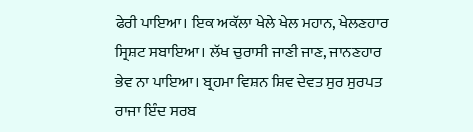ਫੇਰੀ ਪਾਇਆ। ਇਕ ਅਕੱਲਾ ਖੇਲੇ ਖੇਲ ਮਹਾਨ, ਖੇਲਣਹਾਰ ਸ੍ਰਿਸ਼ਟ ਸਬਾਇਆ। ਲੱਖ ਚੁਰਾਸੀ ਜਾਣੀ ਜਾਣ, ਜਾਨਣਹਾਰ ਭੇਵ ਨਾ ਪਾਇਆ। ਬ੍ਰਹਮਾ ਵਿਸ਼ਨ ਸ਼ਿਵ ਦੇਵਤ ਸੁਰ ਸੁਰਪਤ ਰਾਜਾ ਇੰਦ ਸਰਬ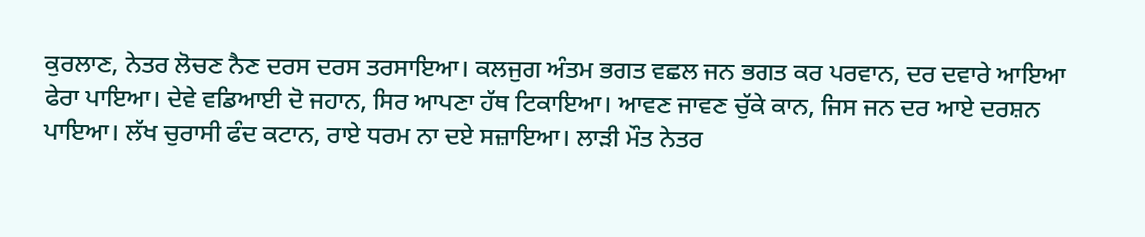ਕੁਰਲਾਣ, ਨੇਤਰ ਲੋਚਣ ਨੈਣ ਦਰਸ ਦਰਸ ਤਰਸਾਇਆ। ਕਲਜੁਗ ਅੰਤਮ ਭਗਤ ਵਛਲ ਜਨ ਭਗਤ ਕਰ ਪਰਵਾਨ, ਦਰ ਦਵਾਰੇ ਆਇਆ ਫੇਰਾ ਪਾਇਆ। ਦੇਵੇ ਵਡਿਆਈ ਦੋ ਜਹਾਨ, ਸਿਰ ਆਪਣਾ ਹੱਥ ਟਿਕਾਇਆ। ਆਵਣ ਜਾਵਣ ਚੁੱਕੇ ਕਾਨ, ਜਿਸ ਜਨ ਦਰ ਆਏ ਦਰਸ਼ਨ ਪਾਇਆ। ਲੱਖ ਚੁਰਾਸੀ ਫੰਦ ਕਟਾਨ, ਰਾਏ ਧਰਮ ਨਾ ਦਏ ਸਜ਼ਾਇਆ। ਲਾੜੀ ਮੌਤ ਨੇਤਰ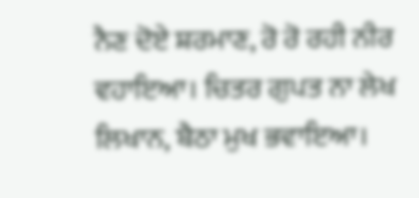ਨੈਣ ਦੋਏ ਸ਼ਰਮਾਣ, ਰੋ ਰੋ ਰਹੀ ਨੀਰ ਵਹਾਇਆ। ਚਿਤਰ ਗੁਪਤ ਨਾ ਲੇਖ ਲਿਖਾਨ, ਬੈਠਾ ਮੁਖ ਭਵਾਇਆ।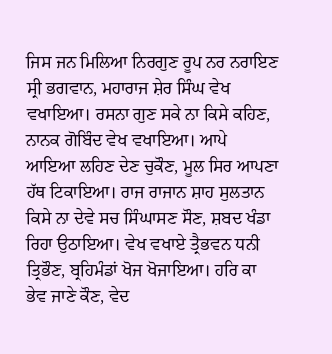ਜਿਸ ਜਨ ਮਿਲਿਆ ਨਿਰਗੁਣ ਰੂਪ ਨਰ ਨਰਾਇਣ ਸ੍ਰੀ ਭਗਵਾਨ, ਮਹਾਰਾਜ ਸ਼ੇਰ ਸਿੰਘ ਵੇਖ ਵਖਾਇਆ। ਰਸਨਾ ਗੁਣ ਸਕੇ ਨਾ ਕਿਸੇ ਕਹਿਣ, ਨਾਨਕ ਗੋਬਿੰਦ ਵੇਖ ਵਖਾਇਆ। ਆਪੇ ਆਇਆ ਲਹਿਣ ਦੇਣ ਚੁਕੌਣ, ਮੂਲ ਸਿਰ ਆਪਣਾ ਹੱਥ ਟਿਕਾਇਆ। ਰਾਜ ਰਾਜਾਨ ਸ਼ਾਹ ਸੁਲਤਾਨ ਕਿਸੇ ਨਾ ਦੇਵੇ ਸਚ ਸਿੰਘਾਸਣ ਸੌਣ, ਸ਼ਬਦ ਖੰਡਾ ਰਿਹਾ ਉਠਾਇਆ। ਵੇਖ ਵਖਾਏ ਤ੍ਰੈਭਵਨ ਧਨੀ ਤ੍ਰਿਭੌਣ, ਬ੍ਰਹਿਮੰਡਾਂ ਖੋਜ ਖੋਜਾਇਆ। ਹਰਿ ਕਾ ਭੇਵ ਜਾਣੇ ਕੌਣ, ਵੇਦ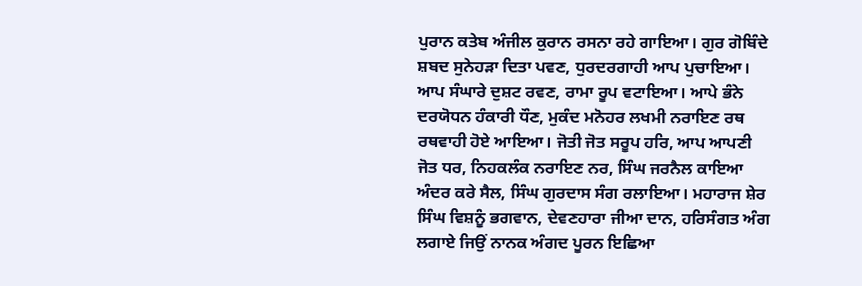ਪੁਰਾਨ ਕਤੇਬ ਅੰਜੀਲ ਕੁਰਾਨ ਰਸਨਾ ਰਹੇ ਗਾਇਆ। ਗੁਰ ਗੋਬਿੰਦੇ ਸ਼ਬਦ ਸੁਨੇਹੜਾ ਦਿਤਾ ਪਵਣ, ਧੁਰਦਰਗਾਹੀ ਆਪ ਪੁਚਾਇਆ। ਆਪ ਸੰਘਾਰੇ ਦੁਸ਼ਟ ਰਵਣ, ਰਾਮਾ ਰੂਪ ਵਟਾਇਆ। ਆਪੇ ਭੰਨੇ ਦਰਯੋਧਨ ਹੰਕਾਰੀ ਧੌਣ, ਮੁਕੰਦ ਮਨੋਹਰ ਲਖਮੀ ਨਰਾਇਣ ਰਥ ਰਥਵਾਹੀ ਹੋਏ ਆਇਆ। ਜੋਤੀ ਜੋਤ ਸਰੂਪ ਹਰਿ, ਆਪ ਆਪਣੀ ਜੋਤ ਧਰ, ਨਿਹਕਲੰਕ ਨਰਾਇਣ ਨਰ, ਸਿੰਘ ਜਰਨੈਲ ਕਾਇਆ ਅੰਦਰ ਕਰੇ ਸੈਲ, ਸਿੰਘ ਗੁਰਦਾਸ ਸੰਗ ਰਲਾਇਆ। ਮਹਾਰਾਜ ਸ਼ੇਰ ਸਿੰਘ ਵਿਸ਼ਨੂੰ ਭਗਵਾਨ, ਦੇਵਣਹਾਰਾ ਜੀਆ ਦਾਨ, ਹਰਿਸੰਗਤ ਅੰਗ ਲਗਾਏ ਜਿਉਂ ਨਾਨਕ ਅੰਗਦ ਪੂਰਨ ਇਛਿਆ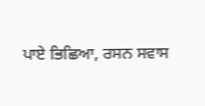ਪਾਏ ਭਿਛਿਆ, ਰਸਨ ਸਵਾਸ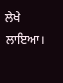ਲੇਖੇ ਲਾਇਆ।